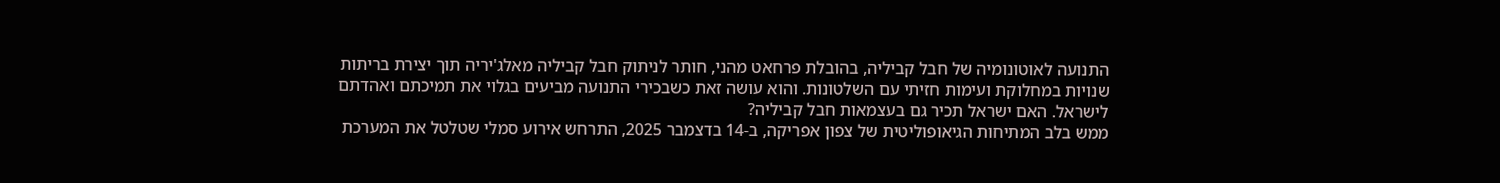התנועה לאוטונומיה של חבל קביליה, בהובלת פרחאט מהני, חותר לניתוק חבל קביליה מאלג'יריה תוך יצירת בריתות שנויות במחלוקת ועימות חזיתי עם השלטונות. והוא עושה זאת כשבכירי התנועה מביעים בגלוי את תמיכתם ואהדתם לישראל. האם ישראל תכיר גם בעצמאות חבל קביליה?
ממש בלב המתיחות הגיאופוליטית של צפון אפריקה, ב-14 בדצמבר 2025, התרחש אירוע סמלי שטלטל את המערכת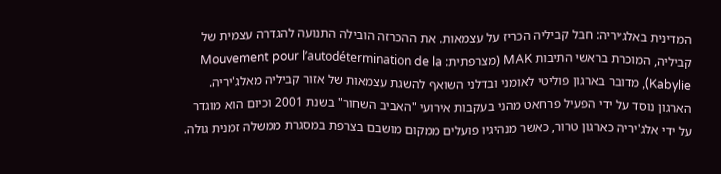המדינית באלג׳יריה: חבל קביליה הכריז על עצמאות. את ההכרזה הובילה התנועה להגדרה עצמית של קביליה, המוכרת בראשי התיבות MAK (מצרפתית: Mouvement pour l’autodétermination de la Kabylie), מדובר בארגון פוליטי לאומני ובדלני השואף להשגת עצמאות של אזור קביליה מאלג'יריה. הארגון נוסד על ידי הפעיל פרחאט מהני בעקבות אירועי "האביב השחור" בשנת 2001 וכיום הוא מוגדר על ידי אלג'יריה כארגון טרור, כאשר מנהיגיו פועלים ממקום מושבם בצרפת במסגרת ממשלה זמנית גולה.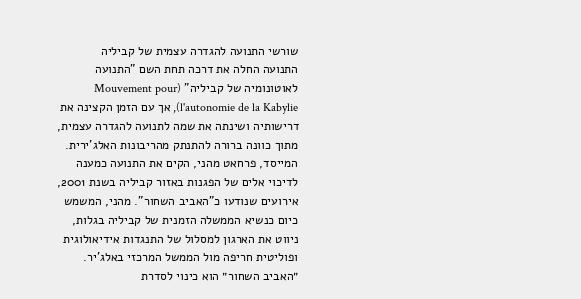שורשי התנועה להגדרה עצמית של קביליה
התנועה החלה את דרכה תחת השם "התנועה לאוטונומיה של קביליה" (Mouvement pour l'autonomie de la Kabylie), אך עם הזמן הקצינה את דרישותיה ושינתה את שמה לתנועה להגדרה עצמית, מתוך כוונה ברורה להתנתק מהריבונות האלג'ירית. המייסד, פרחאט מהני, הקים את התנועה כמענה לדיכוי אלים של הפגנות באזור קביליה בשנת 2001, אירועים שנודעו כ"האביב השחור". מהני, המשמש כיום כנשיא הממשלה הזמנית של קביליה בגלות, ניווט את הארגון למסלול של התנגדות אידיאולוגית ופוליטית חריפה מול הממשל המרכזי באלג'יר.
״האביב השחור״ הוא כינוי לסדרת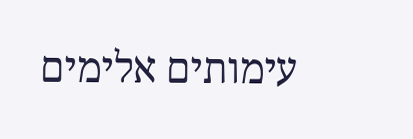עימותים אלימים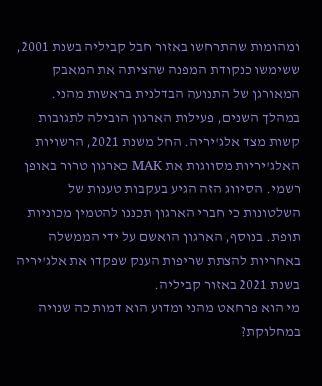ומהומות שהתרחשו באזור חבל קביליה בשנת 2001, ששימשו כנקודת המפנה שהציתה את המאבק המאורגן של התנועה הבדלנית בראשות מהני.
במהלך השנים, פעילות הארגון הובילה לתגובות קשות מצד אלג'יריה. החל משנת 2021, הרשויות האלג'יריות מסווגות את MAK כארגון טרור באופן רשמי. הסיווג הזה הגיע בעקבות טענות של השלטונות כי חברי הארגון תכננו להטמין מכוניות תופת. בנוסף, הארגון הואשם על ידי הממשלה באחריות להצתת שריפות הענק שפקדו את אלג'יריה בשנת 2021 באזור קביליה.
מי הוא פרחאט מהני ומדוע הוא דמות כה שנויה במחלוקת?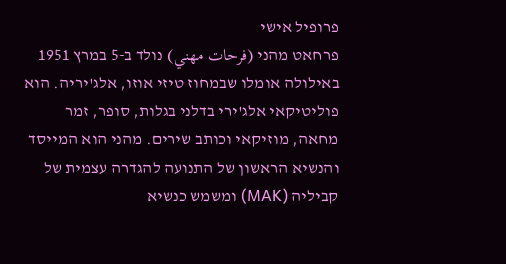פרופיל אישי
פרחאט מהני (فرحات مهني) נולד ב-5 במרץ 1951 באילולה אומלו שבמחוז טיזי אוזו, אלג'יריה. הוא פוליטיקאי אלג'ירי בדלני בגלות, סופר, זמר מחאה, מוזיקאי וכותב שירים. מהני הוא המייסד והנשיא הראשון של התנועה להגדרה עצמית של קביליה (MAK) ומשמש כנשיא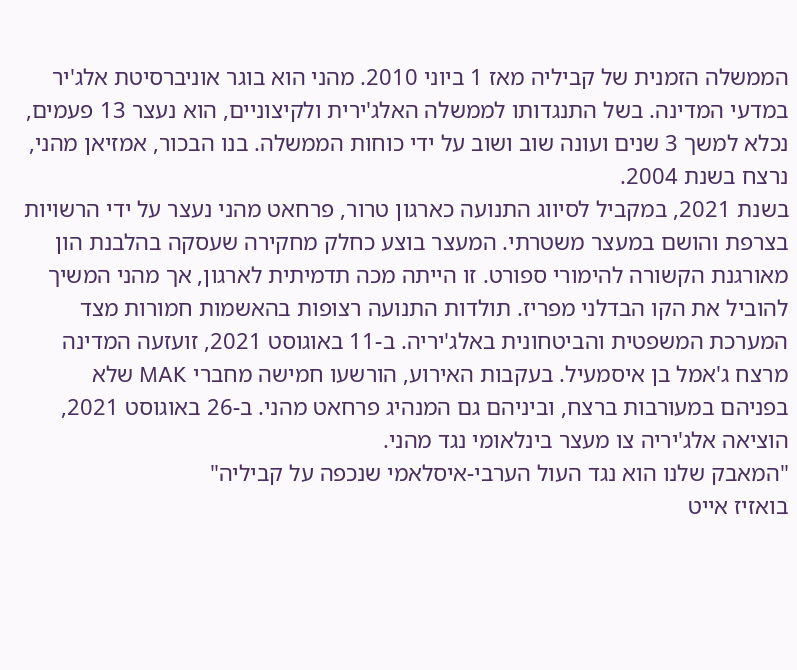הממשלה הזמנית של קביליה מאז 1 ביוני 2010. מהני הוא בוגר אוניברסיטת אלג'יר במדעי המדינה. בשל התנגדותו לממשלה האלג'ירית ולקיצוניים, הוא נעצר 13 פעמים, נכלא למשך 3 שנים ועונה שוב ושוב על ידי כוחות הממשלה. בנו הבכור, אמזיאן מהני, נרצח בשנת 2004.
בשנת 2021, במקביל לסיווג התנועה כארגון טרור, פרחאט מהני נעצר על ידי הרשויות בצרפת והושם במעצר משטרתי. המעצר בוצע כחלק מחקירה שעסקה בהלבנת הון מאורגנת הקשורה להימורי ספורט. זו הייתה מכה תדמיתית לארגון, אך מהני המשיך להוביל את הקו הבדלני מפריז. תולדות התנועה רצופות בהאשמות חמורות מצד המערכת המשפטית והביטחונית באלג'יריה. ב-11 באוגוסט 2021, זועזעה המדינה מרצח ג'אמל בן איסמעיל. בעקבות האירוע, הורשעו חמישה מחברי MAK שלא בפניהם במעורבות ברצח, וביניהם גם המנהיג פרחאט מהני. ב-26 באוגוסט 2021, הוציאה אלג'יריה צו מעצר בינלאומי נגד מהני.
"המאבק שלנו הוא נגד העול הערבי-איסלאמי שנכפה על קביליה"
בואזיז אייט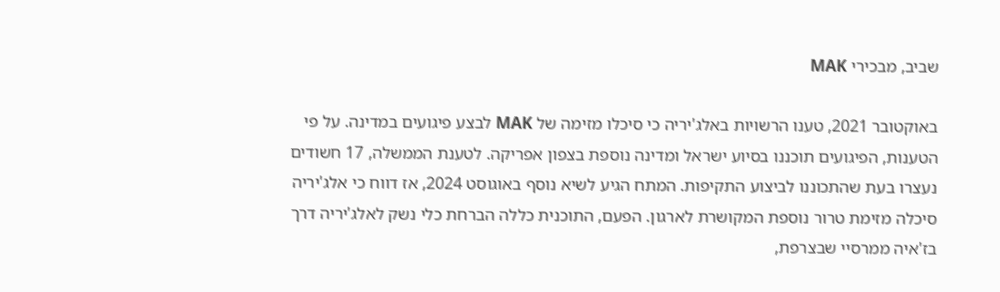שביב, מבכירי MAK

באוקטובר 2021, טענו הרשויות באלג'יריה כי סיכלו מזימה של MAK לבצע פיגועים במדינה. על פי הטענות, הפיגועים תוכננו בסיוע ישראל ומדינה נוספת בצפון אפריקה. לטענת הממשלה, 17 חשודים נעצרו בעת שהתכוננו לביצוע התקיפות. המתח הגיע לשיא נוסף באוגוסט 2024, אז דווח כי אלג'יריה סיכלה מזימת טרור נוספת המקושרת לארגון. הפעם, התוכנית כללה הברחת כלי נשק לאלג'יריה דרך בז'איה ממרסיי שבצרפת,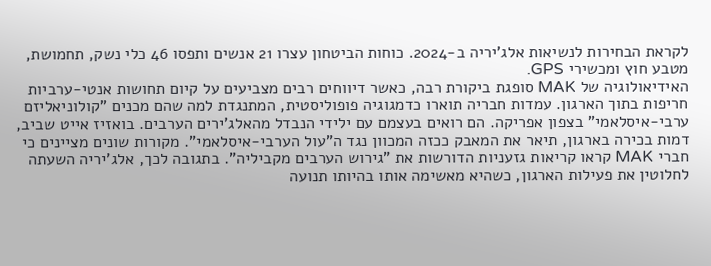לקראת הבחירות לנשיאות אלג'יריה ב-2024. כוחות הביטחון עצרו 21 אנשים ותפסו 46 כלי נשק, תחמושת, מטבע חוץ ומכשירי GPS.
האידיאולוגיה של MAK סופגת ביקורת רבה, כאשר דיווחים רבים מצביעים על קיום תחושות אנטי-ערביות חריפות בתוך הארגון. עמדות חבריה תוארו כדמגוגיה פופוליסטית, המתנגדת למה שהם מכנים "קולוניאליזם ערבי-איסלאמי" בצפון אפריקה. הם רואים בעצמם עם ילידי הנבדל מהאלג'ירים הערבים. בואזיז אייט שביב, דמות בכירה בארגון, תיאר את המאבק ככזה המכוון נגד ה"עול הערבי-איסלאמי". מקורות שונים מציינים כי חברי MAK קראו קריאות גזעניות הדורשות את "גירוש הערבים מקביליה". בתגובה לכך, אלג'יריה השעתה לחלוטין את פעילות הארגון, כשהיא מאשימה אותו בהיותו תנועה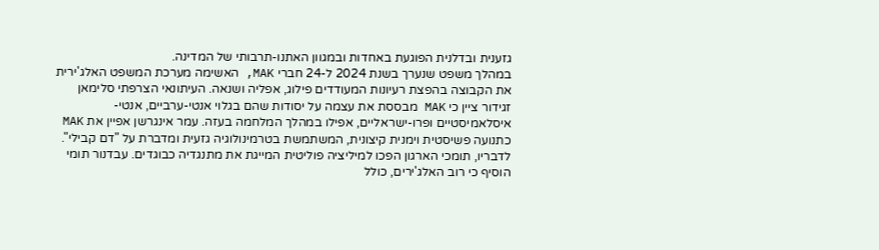גזענית ובדלנית הפוגעת באחדות ובמגוון האתנו-תרבותי של המדינה.
במהלך משפט שנערך בשנת 2024 ל-24 חברי MAK, האשימה מערכת המשפט האלג'ירית את הקבוצה בהפצת רעיונות המעודדים פילוג, אפליה ושנאה. העיתונאי הצרפתי סלימאן זגידור ציין כי MAK מבססת את עצמה על יסודות שהם בגלוי אנטי-ערביים, אנטי-איסלאמיסטיים ופרו-ישראליים, אפילו במהלך המלחמה בעזה. עמר אינגרשן אפיין את MAK כתנועה פשיסטית וימנית קיצונית, המשתמשת בטרמינולוגיה גזעית ומדברת על "דם קבילי". לדבריו, תומכי הארגון הפכו למיליציה פוליטית המייגת את מתנגדיה כבוגדים. עבדנור תומי הוסיף כי רוב האלג'ירים, כולל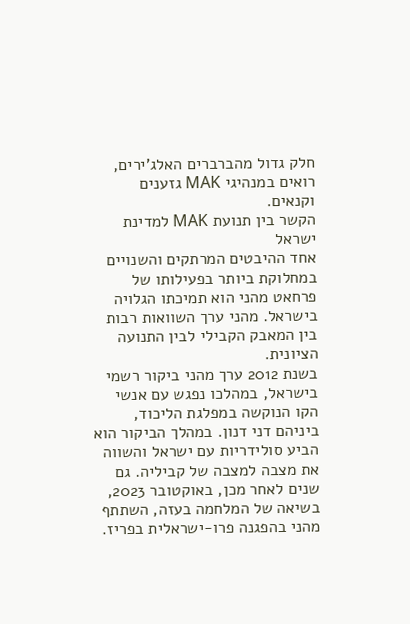חלק גדול מהברברים האלג'ירים, רואים במנהיגי MAK גזענים וקנאים.
הקשר בין תנועת MAK למדינת ישראל
אחד ההיבטים המרתקים והשנויים במחלוקת ביותר בפעילותו של פרחאט מהני הוא תמיכתו הגלויה בישראל. מהני ערך השוואות רבות בין המאבק הקבילי לבין התנועה הציונית.
בשנת 2012 ערך מהני ביקור רשמי בישראל, במהלכו נפגש עם אנשי הקו הנוקשה במפלגת הליכוד, ביניהם דני דנון. במהלך הביקור הוא הביע סולידריות עם ישראל והשווה את מצבה למצבה של קביליה. גם שנים לאחר מכן, באוקטובר 2023, בשיאה של המלחמה בעזה, השתתף מהני בהפגנה פרו-ישראלית בפריז.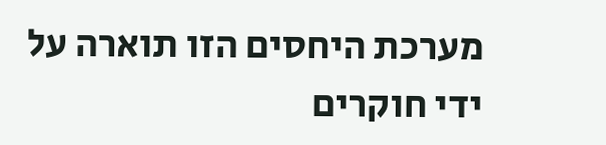מערכת היחסים הזו תוארה על ידי חוקרים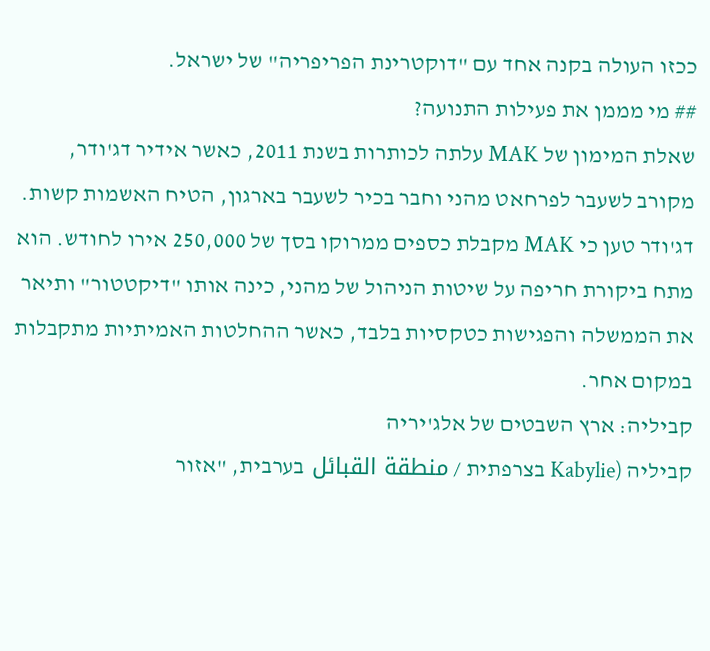ככזו העולה בקנה אחד עם "דוקטרינת הפריפריה" של ישראל.
## מי מממן את פעילות התנועה?
שאלת המימון של MAK עלתה לכותרות בשנת 2011, כאשר אידיר דג'ודר, מקורב לשעבר לפרחאט מהני וחבר בכיר לשעבר בארגון, הטיח האשמות קשות. דג'ודר טען כי MAK מקבלת כספים ממרוקו בסך של 250,000 אירו לחודש. הוא מתח ביקורת חריפה על שיטות הניהול של מהני, כינה אותו "דיקטטור" ותיאר את הממשלה והפגישות כטקסיות בלבד, כאשר ההחלטות האמיתיות מתקבלות במקום אחר.
קביליה: ארץ השבטים של אלג'יריה
קביליה (Kabylie בצרפתית / منطقة القبائل בערבית, "אזור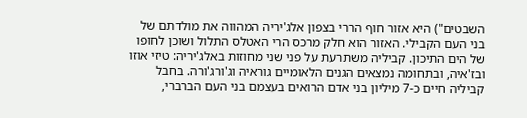השבטים") היא אזור חוף הררי בצפון אלג'יריה המהווה את מולדתם של בני העם הקבילי. האזור הוא חלק מרכס הרי האטלס התלול ושוכן לחופו של הים התיכון. קביליה משתרעת על פני שני מחוזות באלג'יריה: טיזי אוזו ובז'איה, ובתחומה נמצאים הגנים הלאומיים גוראיה וג'ורג'ורה. בחבל קביליה חיים כ-7 מיליון בני אדם הרואים בעצמם בני העם הברברי,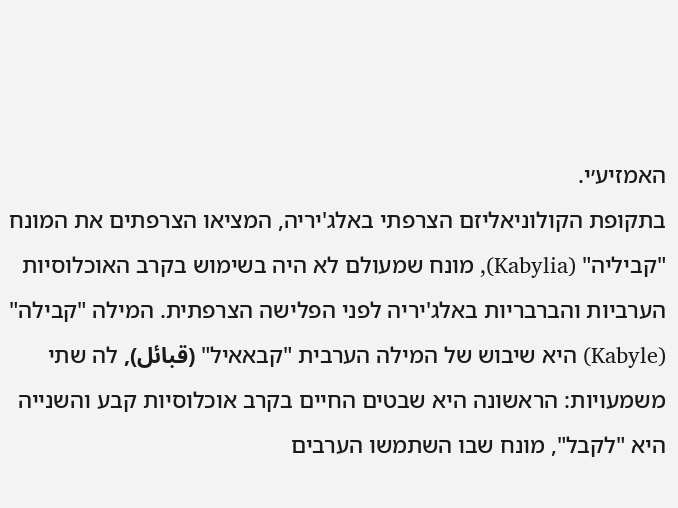האמזיע׳י.
בתקופת הקולוניאליזם הצרפתי באלג'יריה, המציאו הצרפתים את המונח "קביליה" (Kabylia), מונח שמעולם לא היה בשימוש בקרב האוכלוסיות הערביות והברבריות באלג'יריה לפני הפלישה הצרפתית. המילה "קבילה" (Kabyle) היא שיבוש של המילה הערבית "קבאאיל" (قبائل), לה שתי משמעויות: הראשונה היא שבטים החיים בקרב אוכלוסיות קבע והשנייה היא "לקבל", מונח שבו השתמשו הערבים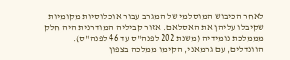לאחר הכיבוש המוסלמי של המגרב עבור אוכלוסיות מקומיות שקיבלו עליהן את האסלאם. אזור קביליה המודרנית היה חלק מממלכת נומידיה (משנת 202 לפנה"ס עד 46 לפנה"ס).
הוונדלים, עם גרמאני, הקימו ממלכה בצפון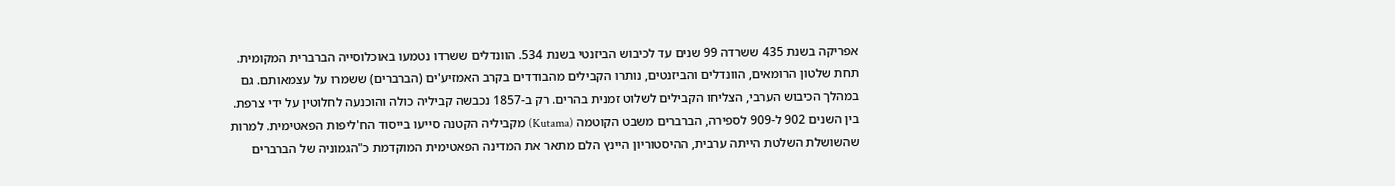אפריקה בשנת 435 ששרדה 99 שנים עד לכיבוש הביזנטי בשנת 534. הוונדלים ששרדו נטמעו באוכלוסייה הברברית המקומית. תחת שלטון הרומאים, הוונדלים והביזנטים, נותרו הקבילים מהבודדים בקרב האמזיע'ים (הברברים) ששמרו על עצמאותם. גם במהלך הכיבוש הערבי, הצליחו הקבילים לשלוט זמנית בהרים. רק ב-1857 נכבשה קביליה כולה והוכנעה לחלוטין על ידי צרפת.
בין השנים 902 ל-909 לספירה, הברברים משבט הקוטמה (Kutama) מקביליה הקטנה סייעו בייסוד הח'ליפות הפאטימית. למרות שהשושלת השלטת הייתה ערבית, ההיסטוריון היינץ הלם מתאר את המדינה הפאטימית המוקדמת כ"הגמוניה של הברברים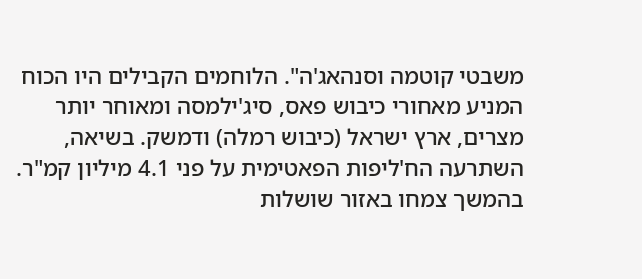משבטי קוטמה וסנהאג'ה". הלוחמים הקבילים היו הכוח המניע מאחורי כיבוש פאס, סיג'ילמסה ומאוחר יותר מצרים, ארץ ישראל (כיבוש רמלה) ודמשק. בשיאה, השתרעה הח'ליפות הפאטימית על פני 4.1 מיליון קמ"ר. בהמשך צמחו באזור שושלות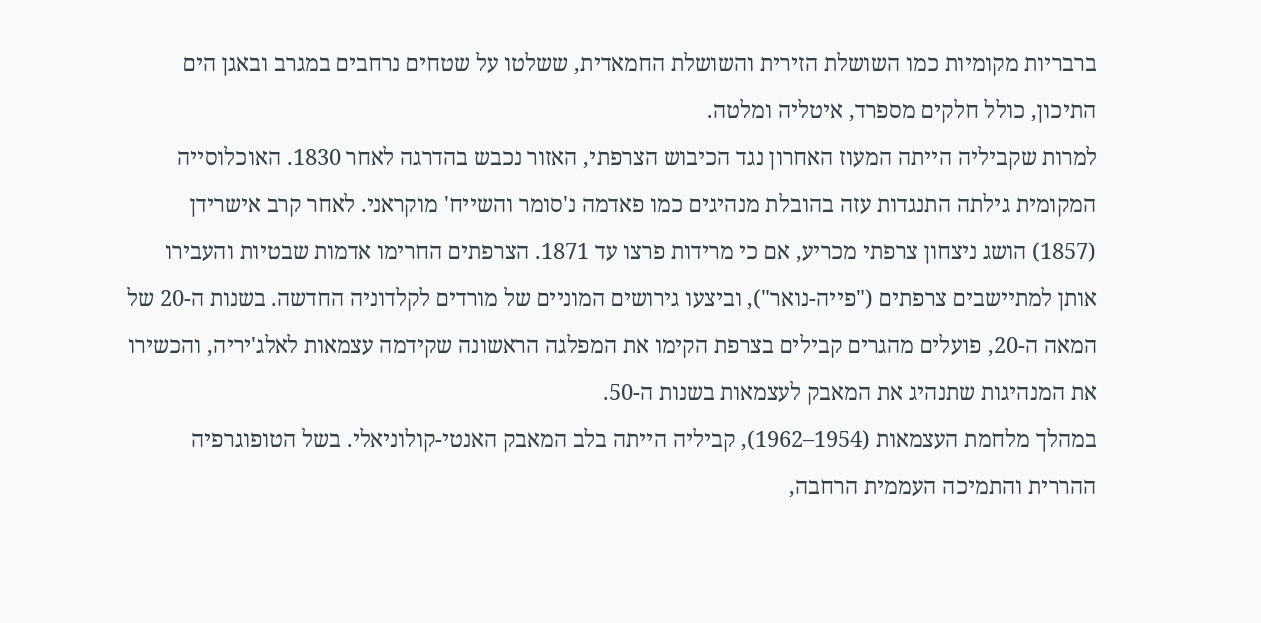ברבריות מקומיות כמו השושלת הזירית והשושלת החמאדית, ששלטו על שטחים נרחבים במגרב ובאגן הים התיכון, כולל חלקים מספרד, איטליה ומלטה.
למרות שקביליה הייתה המעוז האחרון נגד הכיבוש הצרפתי, האזור נכבש בהדרגה לאחר 1830. האוכלוסייה המקומית גילתה התנגדות עזה בהובלת מנהיגים כמו פאדמה נ'סומר והשייח' מוקראני. לאחר קרב אישרידן (1857) הושג ניצחון צרפתי מכריע, אם כי מרידות פרצו עד 1871. הצרפתים החרימו אדמות שבטיות והעבירו אותן למתיישבים צרפתים ("פייה-נואר"), וביצעו גירושים המוניים של מורדים לקלדוניה החדשה. בשנות ה-20 של המאה ה-20, פועלים מהגרים קבילים בצרפת הקימו את המפלגה הראשונה שקידמה עצמאות לאלג'יריה, והכשירו את המנהיגות שתנהיג את המאבק לעצמאות בשנות ה-50.
במהלך מלחמת העצמאות (1954–1962), קביליה הייתה בלב המאבק האנטי-קולוניאלי. בשל הטופוגרפיה ההררית והתמיכה העממית הרחבה,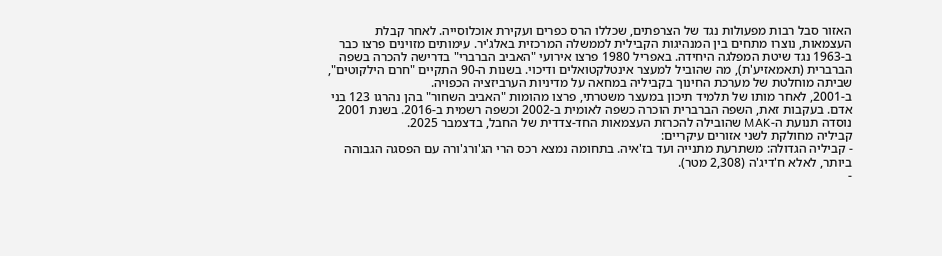האזור סבל רבות מפעולות נגד של הצרפתים, שכללו הרס כפרים ועקירת אוכלוסייה. לאחר קבלת העצמאות, נוצרו מתחים בין המנהיגות הקבילית לממשלה המרכזית באלג'יר. עימותים מזוינים פרצו כבר ב-1963 נגד שיטת המפלגה היחידה. באפריל 1980 פרצו אירועי "האביב הברברי" בדרישה להכרה בשפה הברברית (תאמאזיע'ת), מה שהוביל למעצר אינטלקטואלים ודיכוי. בשנות ה-90 התקיים "חרם הילקוטים", שביתה מוחלטת של מערכת החינוך בקביליה במחאה על מדיניות הערביזציה הכפויה.
ב-2001, לאחר מותו של תלמיד תיכון במעצר משטרתי, פרצו מהומות "האביב השחור" בהן נהרגו 123 בני אדם. בעקבות זאת, השפה הברברית הוכרה כשפה לאומית ב-2002 וכשפה רשמית ב-2016. בשנת 2001 נוסדה תנועת ה-MAK שהובילה להכרזת העצמאות החד-צדדית של החבל, בדצמבר 2025.
קביליה מחולקת לשני אזורים עיקריים:
- קביליה הגדולה: משתרעת מתנייה ועד בז'איה. בתחומה נמצא רכס הרי הג'ורג'ורה עם הפסגה הגבוהה ביותר, לאלא ח'דיג'ה (2,308 מטר).
-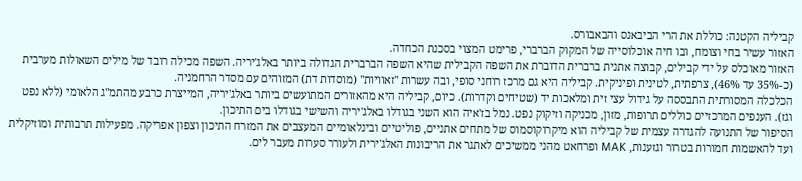קביליה הקטנה: כוללת את הרי הביבאנס והבאבורס.
האזור עשיר בחי וצומח, ובו חיה אוכלוסייה של המקוק הברברי, פרימט המצוי בסכנת הכחדה.
האזור מאוכלס על ידי קבילים, קבוצה אתנית ברברית הדוברת את השפה הקבילית שהיא השפה הברברית הגדולה ביותר באלג'יריה. השפה מכילה רובד של מילים השאולות מערבית (כ-35% עד 46%), צרפתית, לטינית ופיניקית. קביליה היא גם מרכז רוחני סופי, ובה עשרות "זאוויות" (מוסדות דת) המזוהים עם מסדר הרחמניה.
הכלכלה המסורתית התבססה על גידול עצי זית ומלאכות יד (שטיחים וקדרות). כיום, קביליה היא מהאזורים המתועשים ביותר באלג'יריה, המייצרת כרבע מהתמ"ג הלאומי (ללא נפט וגז). הענפים המרכזיים כוללים תרופות, מזון, מכניקה וזיקוק נפט. נמל בז'איה הוא השני בגודלו באלג'יריה והשישי בגודלו בים התיכון.
הסיפור של התנועה להגדרה עצמית של קביליה הוא מיקרוקוסמוס של מתחים אתניים, פוליטיים ובינלאומיים המעצבים את המזרח התיכון וצפון אפריקה. מפעילות תרבותית ומוזיקלית ועד להאשמות חמורות בטרור וגזענות, MAK ופרחאט מהני ממשיכים לאתגר את הריבונות האלג'ירית ולעורר סערות מעבר לים.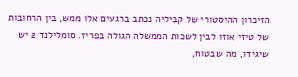הזיכרון ההיסטורי של קביליה נכתב ברגעים אלו ממש, בין הרחובות של טיזי אוזו לבין לשכות הממשלה הגולה בפריז. סומלילנד 2 יש שיגידו, מה שבטוח,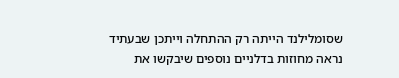שסומלילנד הייתה רק ההתחלה וייתכן שבעתיד נראה מחוזות בדלניים נוספים שיבקשו את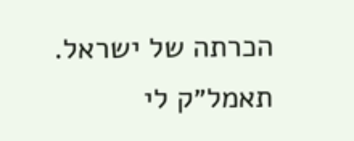הכרתה של ישראל.
תאמל״ק לי